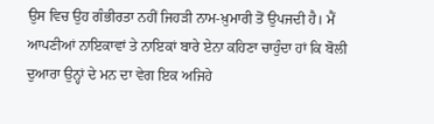ਉਸ ਵਿਚ ਉਹ ਗੰਭੀਰਤਾ ਨਹੀਂ ਜਿਹੜੀ ਨਾਮ-ਖ਼ੁਮਾਰੀ ਤੋਂ ਉਪਜਦੀ ਹੈ। ਮੈਂ ਆਪਣੀਆਂ ਨਾਇਕਾਵਾਂ ਤੇ ਨਾਇਕਾਂ ਬਾਰੇ ਏਨਾ ਕਹਿਣਾ ਚਾਹੁੰਦਾ ਹਾਂ ਕਿ ਬੋਲੀ ਦੁਆਰਾ ਉਨ੍ਹਾਂ ਦੇ ਮਨ ਦਾ ਵੇਗ ਇਕ ਅਜਿਹੇ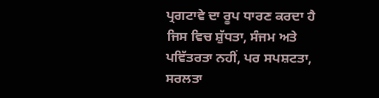ਪ੍ਰਗਟਾਵੇ ਦਾ ਰੂਪ ਧਾਰਣ ਕਰਦਾ ਹੈ ਜਿਸ ਵਿਚ ਸ਼ੁੱਧਤਾ, ਸੰਜਮ ਅਤੇ ਪਵਿੱਤਰਤਾ ਨਹੀਂ, ਪਰ ਸਪਸ਼ਟਤਾ, ਸਰਲਤਾ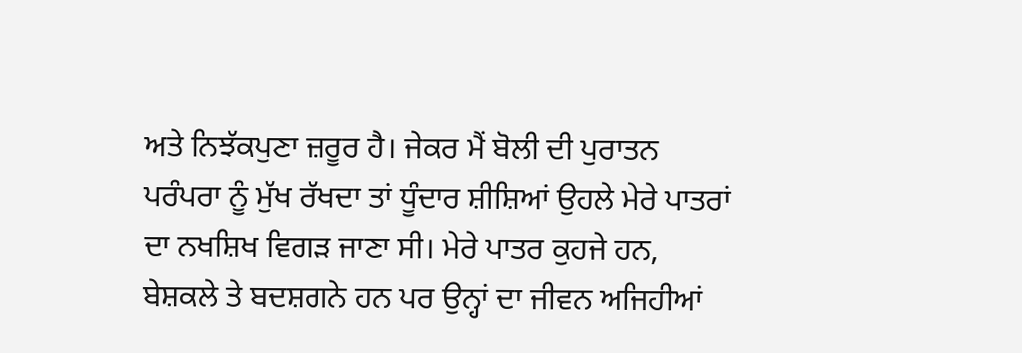ਅਤੇ ਨਿਝੱਕਪੁਣਾ ਜ਼ਰੂਰ ਹੈ। ਜੇਕਰ ਮੈਂ ਬੋਲੀ ਦੀ ਪੁਰਾਤਨ ਪਰੰਪਰਾ ਨੂੰ ਮੁੱਖ ਰੱਖਦਾ ਤਾਂ ਧੂੰਦਾਰ ਸ਼ੀਸ਼ਿਆਂ ਉਹਲੇ ਮੇਰੇ ਪਾਤਰਾਂ ਦਾ ਨਖਸ਼ਿਖ ਵਿਗੜ ਜਾਣਾ ਸੀ। ਮੇਰੇ ਪਾਤਰ ਕੁਹਜੇ ਹਨ, ਬੇਸ਼ਕਲੇ ਤੇ ਬਦਸ਼ਗਨੇ ਹਨ ਪਰ ਉਨ੍ਹਾਂ ਦਾ ਜੀਵਨ ਅਜਿਹੀਆਂ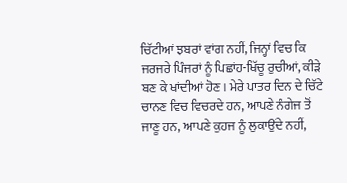ਚਿੱਟੀਆਂ ਝਬਰਾਂ ਵਾਂਗ ਨਹੀਂ, ਜਿਨ੍ਹਾਂ ਵਿਚ ਕਿ ਜਰਜਰੇ ਪਿੰਜਰਾਂ ਨੂੰ ਪਿਛਾਂਹ-ਖਿੱਚੂ ਰੁਚੀਆਂ, ਕੀੜੇ ਬਣ ਕੇ ਖਾਂਦੀਆਂ ਹੋਣ। ਮੇਰੇ ਪਾਤਰ ਦਿਨ ਦੇ ਚਿੱਟੇ ਚਾਨਣ ਵਿਚ ਵਿਚਰਦੇ ਹਨ, ਆਪਣੇ ਨੰਗੇਜ ਤੋਂ ਜਾਣੂ ਹਨ, ਆਪਣੇ ਕੁਹਜ ਨੂੰ ਲੁਕਾਉਂਦੇ ਨਹੀਂ,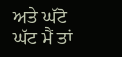ਅਤੇ ਘੱਟੋ ਘੱਟ ਮੈਂ ਤਾਂ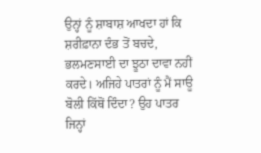ਉਨ੍ਹਾਂ ਨੂੰ ਸ਼ਾਬਾਸ਼ ਆਖਦਾ ਹਾਂ ਕਿ ਸ਼ਰੀਫ਼ਾਨਾ ਦੰਭ ਤੋਂ ਬਚਦੇ, ਭਲਮਣਸਾਈ ਦਾ ਝੂਠਾ ਦਾਵਾ ਨਹੀਂ ਕਰਦੇ। ਅਜਿਹੇ ਪਾਤਰਾਂ ਨੂੰ ਮੈਂ ਸਾਊ ਬੋਲੀ ਕਿੱਥੋਂ ਦਿੰਦਾ? ਉਹ ਪਾਤਰ ਜਿਨ੍ਹਾਂ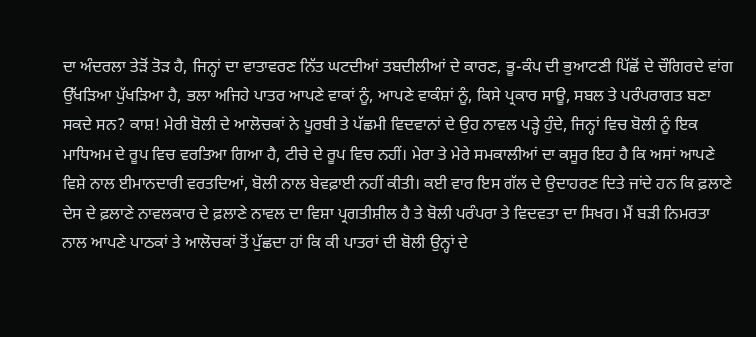ਦਾ ਅੰਦਰਲਾ ਤੇੜੋਂ ਤੋੜ ਹੈ, ਜਿਨ੍ਹਾਂ ਦਾ ਵਾਤਾਵਰਣ ਨਿੱਤ ਘਟਦੀਆਂ ਤਬਦੀਲੀਆਂ ਦੇ ਕਾਰਣ, ਭੂ-ਕੰਪ ਦੀ ਭੁਆਟਣੀ ਪਿੱਛੋਂ ਦੇ ਚੌਗਿਰਦੇ ਵਾਂਗ ਉੱਖੜਿਆ ਪੁੱਖੜਿਆ ਹੈ, ਭਲਾ ਅਜਿਹੇ ਪਾਤਰ ਆਪਣੇ ਵਾਕਾਂ ਨੂੰ, ਆਪਣੇ ਵਾਕੰਸ਼ਾਂ ਨੂੰ, ਕਿਸੇ ਪ੍ਰਕਾਰ ਸਾਊ, ਸਬਲ ਤੇ ਪਰੰਪਰਾਗਤ ਬਣਾ ਸਕਦੇ ਸਨ? ਕਾਸ਼! ਮੇਰੀ ਬੋਲੀ ਦੇ ਆਲੋਚਕਾਂ ਨੇ ਪੂਰਬੀ ਤੇ ਪੱਛਮੀ ਵਿਦਵਾਨਾਂ ਦੇ ਉਹ ਨਾਵਲ ਪੜ੍ਹੇ ਹੁੰਦੇ, ਜਿਨ੍ਹਾਂ ਵਿਚ ਬੋਲੀ ਨੂੰ ਇਕ ਮਾਧਿਅਮ ਦੇ ਰੂਪ ਵਿਚ ਵਰਤਿਆ ਗਿਆ ਹੈ, ਟੀਚੇ ਦੇ ਰੂਪ ਵਿਚ ਨਹੀਂ। ਮੇਰਾ ਤੇ ਮੇਰੇ ਸਮਕਾਲੀਆਂ ਦਾ ਕਸੂਰ ਇਹ ਹੈ ਕਿ ਅਸਾਂ ਆਪਣੇ ਵਿਸ਼ੇ ਨਾਲ ਈਮਾਨਦਾਰੀ ਵਰਤਦਿਆਂ, ਬੋਲੀ ਨਾਲ ਬੇਵਫ਼ਾਈ ਨਹੀਂ ਕੀਤੀ। ਕਈ ਵਾਰ ਇਸ ਗੱਲ ਦੇ ਉਦਾਹਰਣ ਦਿਤੇ ਜਾਂਦੇ ਹਨ ਕਿ ਫ਼ਲਾਣੇ ਦੇਸ ਦੇ ਫ਼ਲਾਣੇ ਨਾਵਲਕਾਰ ਦੇ ਫ਼ਲਾਣੇ ਨਾਵਲ ਦਾ ਵਿਸ਼ਾ ਪ੍ਰਗਤੀਸ਼ੀਲ ਹੈ ਤੇ ਬੋਲੀ ਪਰੰਪਰਾ ਤੇ ਵਿਦਵਤਾ ਦਾ ਸਿਖਰ। ਮੈਂ ਬੜੀ ਨਿਮਰਤਾ ਨਾਲ ਆਪਣੇ ਪਾਠਕਾਂ ਤੇ ਆਲੋਚਕਾਂ ਤੋਂ ਪੁੱਛਦਾ ਹਾਂ ਕਿ ਕੀ ਪਾਤਰਾਂ ਦੀ ਬੋਲੀ ਉਨ੍ਹਾਂ ਦੇ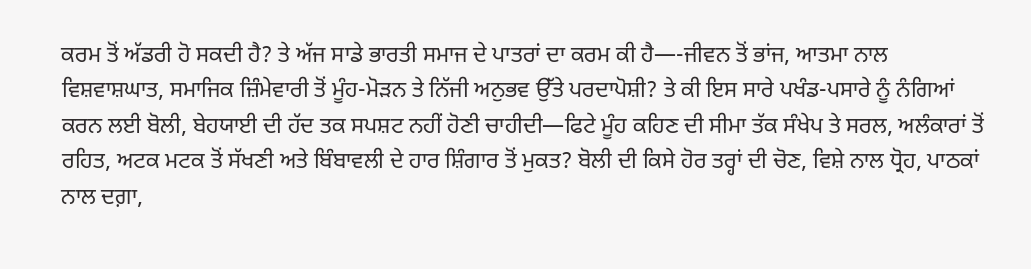ਕਰਮ ਤੋਂ ਅੱਡਰੀ ਹੋ ਸਕਦੀ ਹੈ? ਤੇ ਅੱਜ ਸਾਡੇ ਭਾਰਤੀ ਸਮਾਜ ਦੇ ਪਾਤਰਾਂ ਦਾ ਕਰਮ ਕੀ ਹੈ—-ਜੀਵਨ ਤੋਂ ਭਾਂਜ, ਆਤਮਾ ਨਾਲ ਵਿਸ਼ਵਾਸ਼ਘਾਤ, ਸਮਾਜਿਕ ਜ਼ਿੰਮੇਵਾਰੀ ਤੋਂ ਮੂੰਹ-ਮੋੜਨ ਤੇ ਨਿੱਜੀ ਅਨੁਭਵ ਉੱਤੇ ਪਰਦਾਪੋਸ਼ੀ? ਤੇ ਕੀ ਇਸ ਸਾਰੇ ਪਖੰਡ-ਪਸਾਰੇ ਨੂੰ ਨੰਗਿਆਂ ਕਰਨ ਲਈ ਬੋਲੀ, ਬੇਹਯਾਈ ਦੀ ਹੱਦ ਤਕ ਸਪਸ਼ਟ ਨਹੀਂ ਹੋਣੀ ਚਾਹੀਦੀ—ਫਿਟੇ ਮੂੰਹ ਕਹਿਣ ਦੀ ਸੀਮਾ ਤੱਕ ਸੰਖੇਪ ਤੇ ਸਰਲ, ਅਲੰਕਾਰਾਂ ਤੋਂ ਰਹਿਤ, ਅਟਕ ਮਟਕ ਤੋਂ ਸੱਖਣੀ ਅਤੇ ਬਿੰਬਾਵਲੀ ਦੇ ਹਾਰ ਸ਼ਿੰਗਾਰ ਤੋਂ ਮੁਕਤ? ਬੋਲੀ ਦੀ ਕਿਸੇ ਹੋਰ ਤਰ੍ਹਾਂ ਦੀ ਚੋਣ, ਵਿਸ਼ੇ ਨਾਲ ਧ੍ਰੋਹ, ਪਾਠਕਾਂ ਨਾਲ ਦਗ਼ਾ,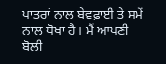ਪਾਤਰਾਂ ਨਾਲ ਬੇਵਫ਼ਾਈ ਤੇ ਸਮੇਂ ਨਾਲ ਧੋਖਾ ਹੈ। ਮੈਂ ਆਪਣੀ ਬੋਲੀ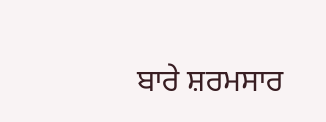ਬਾਰੇ ਸ਼ਰਮਸਾਰ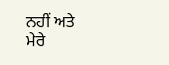ਨਹੀਂ ਅਤੇ ਮੇਰੇ